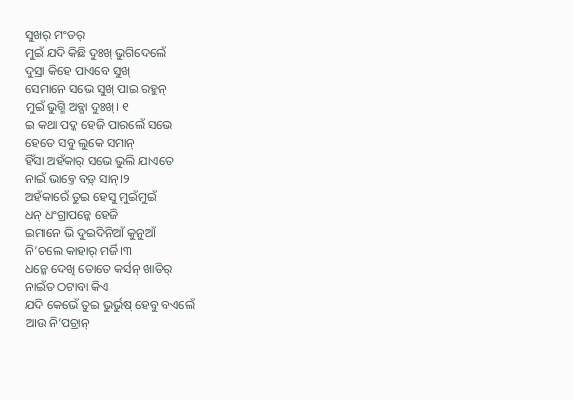ସୁଖର୍ ମଂତର୍
ମୁଇଁ ଯଦି କିଛି ଦୁଃଖ୍ ଭୁଗିଦେଲେଁ
ଦୁସ୍ରା କିହେ ପାଏବେ ସୁଖ୍
ସେମାନେ ସଭେ ସୁଖ୍ ପାଇ ରହୁନ୍
ମୁଇଁ ଭୁଗ୍ମି ଅବ୍ଗା ଦୁଃଖ୍। ୧
ଇ କଥା ପଦ୍କ ହେଜି ପାରଲେଁ ସଭେ
ହେତେ ସବୁ ଲୁକେ ସମାନ୍
ହିଁସା ଅହଁକାର୍ ସଭେ ଭୁଲି ଯାଏତେ
ନାଇଁ ଭାବ୍ତେ ବଡ଼୍ ସାନ୍।୨
ଅହଁକାରେଁ ତୁଇ ହେସୁ ମୁଇଁମୁଇଁ
ଧନ୍ ଧଂଗ୍ରାପନ୍କେ ହେଜି
ଇମାନେ ଭି ଦୁଇଦିନିଆଁ କୁନୁଆଁ
ନି’ଚଲେ କାହାର୍ ମର୍ଜି।୩
ଧନ୍କେ ଦେଖି ତୋତେ କର୍ସନ୍ ଖାତିର୍
ନାଇଁତ ଠଟାବା କିଏ
ଯଦି କେଭେଁ ତୁଇ ଭୁର୍ଭୁଷ୍ ହେବୁ ବଏଲେଁ
ଆଉ ନି’ପଚ୍ରାନ୍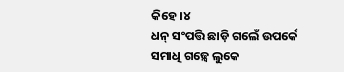କିହେ।୪
ଧନ୍ ସଂପତ୍ତି ଛାଡ଼ି ଗଲେଁ ଉପର୍କେ
ସମାଧି ଗଢ଼୍ବେ ଲୁକେ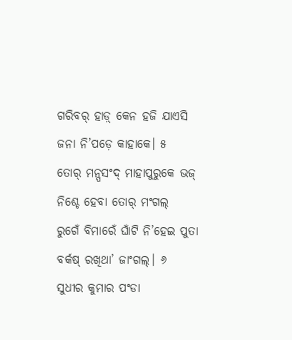ଗରିବର୍ ହାଡ଼୍ କେନ ହଜି ଯାଏସି
ଜନା ନି’ପଡ଼େ କାହାକେ। ୫
ତୋର୍ ମନ୍ପସଂଦ୍ ମାହାପୁରୁକେ ଭଜ୍
ନିଶ୍ଚେ ହେବା ତୋର୍ ମଂଗଲ୍
ରୁଗେଁ ବିମାରେଁ ଘାଁଟି ନି’ହେଇ ପୁତା
ବର୍କଷ୍ ରଖିଥା’ ଜାଂଗଲ୍। ୬
ସୁଧୀର କୁମାର ପଂଡା